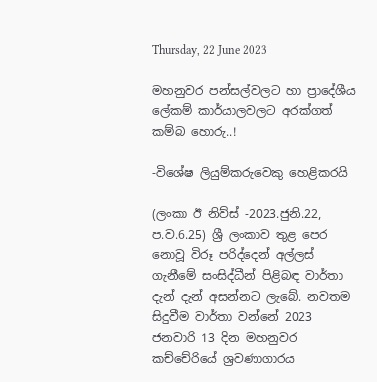Thursday, 22 June 2023

මහනුවර පන්සල්වලට හා ප්‍රාදේශීය ලේකම් කාර්යාලවලට අරක්ගත් කම්බ හොරු..!

-විශේෂ ලියුම්කරුවෙකු හෙළිකරයි

(ලංකා ඊ නිව්ස් -2023.ජුනි.22, ප.ව.6.25) ශ්‍රී ලංකාව තුළ පෙර නොවූ විරූ පරිද්දෙන් අල්ලස් ගැනීමේ සංසිද්ධීන් පිළිබඳ වාර්තා දැන් දැන් අසන්නට ලැබේ. නවතම සිදුවීම වාර්තා වන්නේ 2023 ජනවාරි 13 දින මහනුවර කච්චේරියේ ශ්‍රවණාගාරය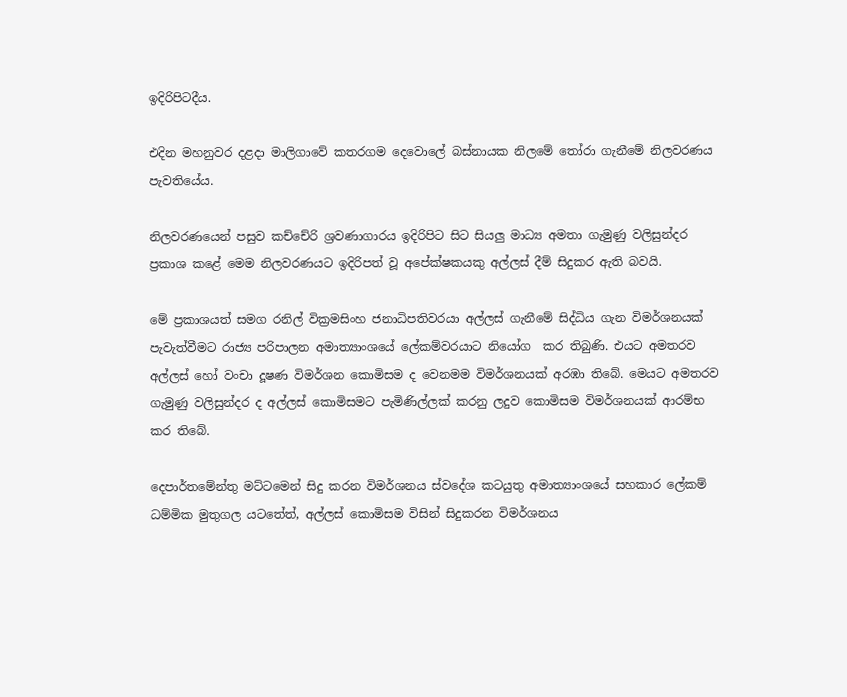ඉදිරිපිටදීය.

එදින මහනුවර දළදා මාලිගාවේ කතරගම දෙවොලේ බස්නායක නිලමේ තෝරා ගැනීමේ නිලවරණය පැවතියේය.

නිලවරණයෙන් පසුව කච්චේරි ශ්‍රවණාගාරය ඉදිරිපිට සිට සියලු මාධ්‍ය අමතා ගැමුණු වලිසුන්දර ප්‍රකාශ කළේ මෙම නිලවරණයට ඉදිරිපත් වූ අපේක්ෂකයකු අල්ලස් දීම් සිදුකර ඇති බවයි.

මේ ප්‍රකාශයත් සමග රනිල් වික්‍රමසිංහ ජනාධිපතිවරයා අල්ලස් ගැනීමේ සිද්ධිය ගැන විමර්ශනයක් පැවැත්වීමට රාජ්‍ය පරිපාලන අමාත්‍යාංශයේ ලේකම්වරයාට නියෝග  කර තිබුණි. එයට අමතරව අල්ලස් හෝ වංචා දූෂණ විමර්ශන කොමිසම ද වෙනමම විමර්ශනයක් අරඹා තිබේ. මෙයට අමතරව ගැමුණු වලිසුන්දර ද අල්ලස් කොමිසමට පැමිණිල්ලක් කරනු ලදුව කොමිසම විමර්ශනයක් ආරම්භ කර තිබේ.

දෙපාර්තමේන්තු මට්ටමෙන් සිදු කරන විමර්ශනය ස්වදේශ කටයුතු අමාත්‍යාංශයේ සහකාර ලේකම් ධම්මික මුතුගල යටතේත්, අල්ලස් කොමිසම විසින් සිදුකරන විමර්ශනය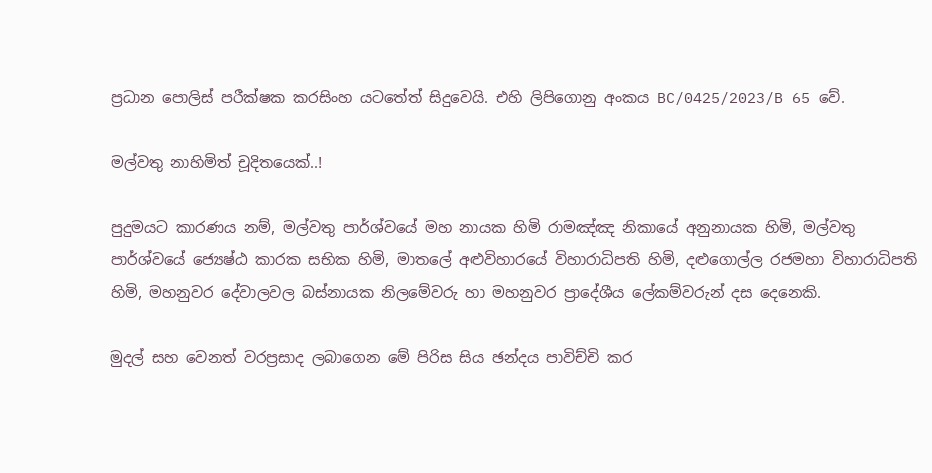ප්‍රධාන පොලිස් පරීක්ෂක කරසිංහ යටතේත් සිදුවෙයි. එහි ලිපිගොනු අංකය BC/0425/2023/B 65 වේ.

මල්වතු නාහිමිත් චූදිතයෙක්..!

පුදුමයට කාරණය නම්, මල්වතු පාර්ශ්වයේ මහ නායක හිමි රාමඤ්ඤ නිකායේ අනුනායක හිමි, මල්වතු පාර්ශ්වයේ ජ්‍යෙෂ්ඨ කාරක සභික හිමි, මාතලේ අළුවිහාරයේ විහාරාධිපති හිමි, දළුගොල්ල රජමහා විහාරාධිපති හිමි, මහනුවර දේවාලවල බස්නායක නිලමේවරු හා මහනුවර ප්‍රාදේශීය ලේකම්වරුන් දස දෙනෙකි.

මුදල් සහ වෙනත් වරප්‍රසාද ලබාගෙන මේ පිරිස සිය ඡන්දය පාවිච්චි කර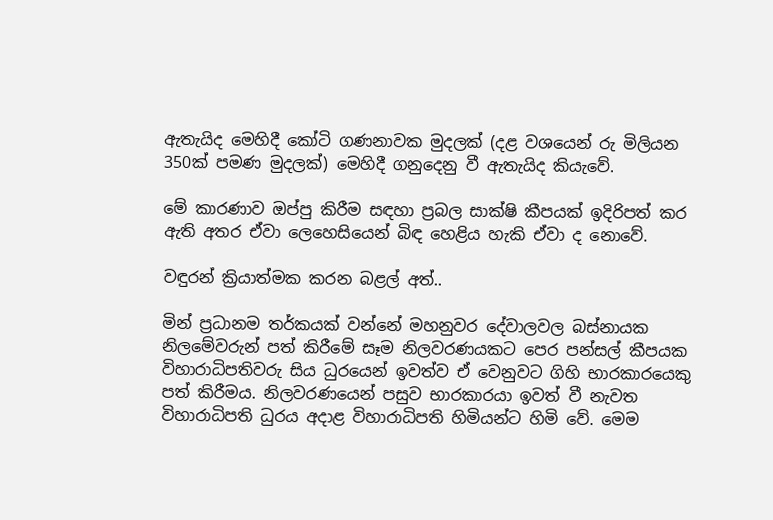ඇතැයිද මෙහිදී කෝටි ගණනාවක මුදලක් (දළ වශයෙන් රු මිලියන 350ක් පමණ මුදලක්) මෙහිදී ගනුදෙනු වී ඇතැයිද කියැවේ.

මේ කාරණාව ඔප්පු කිරීම සඳහා ප්‍රබල සාක්ෂි කීපයක් ඉදිරිපත් කර ඇති අතර ඒවා ලෙහෙසියෙන් බිඳ හෙළිය හැකි ඒවා ද නොවේ.

වඳුරන් ක්‍රියාත්මක කරන බළල් අත්..

මින් ප්‍රධානම තර්කයක් වන්නේ මහනුවර දේවාලවල බස්නායක නිලමේවරුන් පත් කිරීමේ සෑම නිලවරණයකට පෙර පන්සල් කීපයක විහාරාධිපතිවරු සිය ධුරයෙන් ඉවත්ව ඒ වෙනුවට ගිහි භාරකාරයෙකු පත් කිරීමය. නිලවරණයෙන් පසුව භාරකාරයා ඉවත් වී නැවත විහාරාධිපති ධුරය අදාළ විහාරාධිපති හිමියන්ට හිමි වේ. මෙම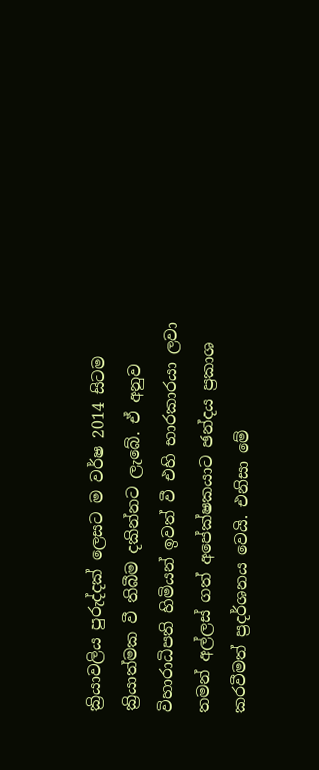ක්‍රියාවලිය පුරුද්දක් ලෙසට ම වර්ෂ 2014 සිටම ක්‍රියාත්මක වී තිබීම දකින්නට ලැබේ. ඒ අනුව විහාරාධිපති හිමියන් ඉවත් වී එහි භාරකාරයා ලවා තමන් අල්ලස් ගත් අපේක්ෂකයාට ඡන්දය ප්‍රකාශ කරවීමත් ප්‍රදර්ශනය වෙයි. එනිසා මේ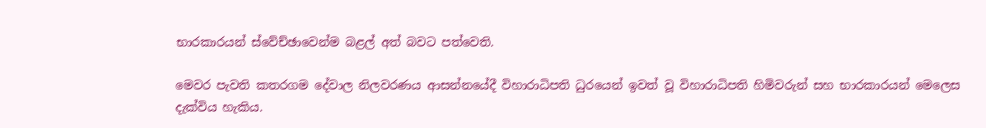භාරකාරයන් ස්වේච්ඡාවෙන්ම බළල් අත් බවට පත්වෙති.

මෙවර පැවති කතරගම දේවාල නිලවරණය ආසන්නයේදී විහාරාධිපති ධුරයෙන් ඉවත් වූ විහාරාධිපති හිමිවරුන් සහ භාරකාරයන් මෙලෙස දැක්විය හැකිය.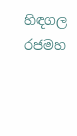හිඳගල රජමහ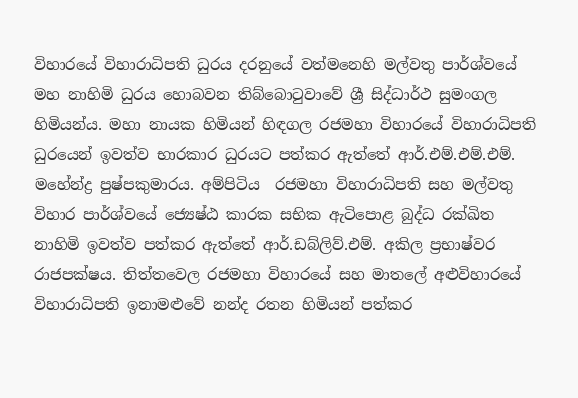විහාරයේ විහාරාධිපති ධුරය දරනුයේ වත්මනෙහි මල්වතු පාර්ශ්වයේ මහ නාහිමි ධුරය හොබවන තිබ්බොටුවාවේ ශ්‍රී සිද්ධාර්ථ සුමංගල හිමියන්ය. මහා නායක හිමියන් හිඳගල රජමහා විහාරයේ විහාරාධිපති ධුරයෙන් ඉවත්ව භාරකාර ධුරයට පත්කර ඇත්තේ ආර්.එම්.එම්.එම්. මහේන්ද්‍ර පුෂ්පකුමාරය. අම්පිටිය  රජමහා විහාරාධිපති සහ මල්වතු විහාර පාර්ශ්වයේ ජ්‍යෙෂ්ඨ කාරක සභික ඇටිපොළ බුද්ධ රක්ඛිත නාහිමි ඉවත්ව පත්කර ඇත්තේ ආර්.ඩබ්ලිව්.එම්. අකිල ප්‍රභාෂ්වර රාජපක්ෂය. තිත්තවෙල රජමහා විහාරයේ සහ මාතලේ අළුවිහාරයේ විහාරාධිපති ඉනාමළුවේ නන්ද රතන හිමියන් පත්කර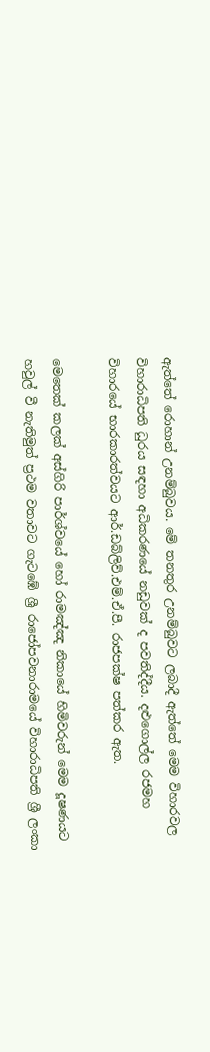ඇත්තේ රොහාන් උනම්බුවය. මේ තනතුර උනම්බුවට ලබාදී ඇත්තේ මෙම විහාරවල විහාරාධිපති ධුරය සඳහා අධිකරණයේ නඩුවක් ද පවතිද්දීය. දළුගොල්ල රජමහ විහාරයේ භාරකාරත්වයට ආර්.ඩබ්ලිව්.එම්.ඒ.පී. රාජපක්ෂ පත්කර ඇත.

මෙතෙක් කලක් අස්ගිරි පාර්ශ්වයේ හෝ රාමඤ්ඤ නිකායේ හිමිවරුන් මෙම දූෂණයට හවුල් වී නැතිමුත් ප්‍රථම වතාවට ගැටඹේ ශ්‍රී රාජෝපවනාරාමයේ විහාරාධිපති ශ්‍රී ලංකා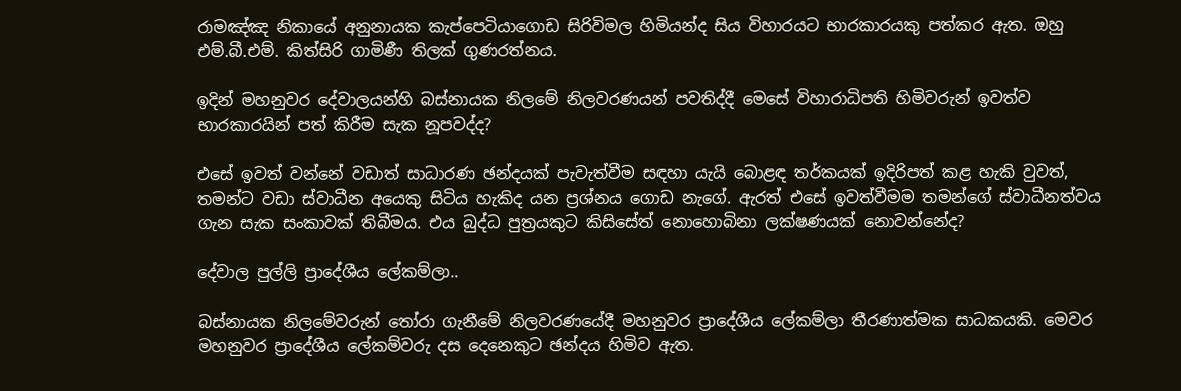රාමඤ්ඤ නිකායේ අනුනායක කැප්පෙටියාගොඩ සිරිවිමල හිමියන්ද සිය විහාරයට භාරකාරයකු පත්කර ඇත. ඔහු එම්.බී.එම්. කිත්සිරි ගාමිණී තිලක් ගුණරත්නය.

ඉදින් මහනුවර දේවාලයන්හි බස්නායක නිලමේ නිලවරණයන් පවතිද්දී මෙසේ විහාරාධිපති හිමිවරුන් ඉවත්ව භාරකාරයින් පත් කිරීම සැක නූපවද්ද?

එසේ ඉවත් වන්නේ වඩාත් සාධාරණ ඡන්දයක් පැවැත්වීම සඳහා යැයි බොළඳ තර්කයක් ඉදිරිපත් කළ හැකි වුවත්, තමන්ට වඩා ස්වාධීන අයෙකු සිටිය හැකිද යන ප්‍රශ්නය ගොඩ නැගේ. ඇරත් එසේ ඉවත්වීමම තමන්ගේ ස්වාධීනත්වය ගැන සැක සංකාවක් තිබීමය. එය බුද්ධ පුත්‍රයකුට කිසිසේත් නොහොබිනා ලක්ෂණයක් නොවන්නේද?

දේවාල පුල්ලි ප්‍රාදේශීය ලේකම්ලා..

බස්නායක නිලමේවරුන් තෝරා ගැනීමේ නිලවරණයේදී මහනුවර ප්‍රාදේශීය ලේකම්ලා තීරණාත්මක සාධකයකි. මෙවර මහනුවර ප්‍රාදේශීය ලේකම්වරු දස දෙනෙකුට ඡන්දය හිමිව ඇත.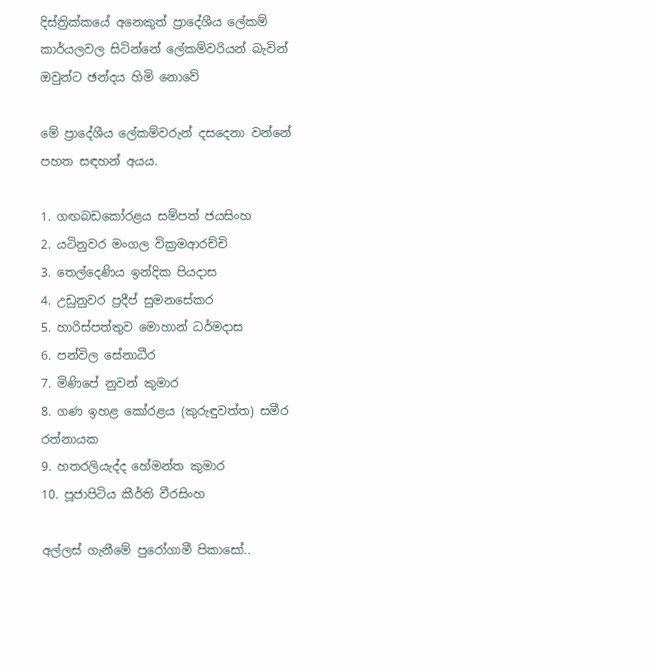දිස්ත්‍රික්කයේ අනෙකුත් ප්‍රාදේශීය ලේකම් කාර්යලවල සිටින්නේ ලේකම්වරියන් බැවින් ඔවුන්ට ඡන්දය හිමි නොවේ

මේ ප්‍රාදේශීය ලේකම්වරුන් දසදෙනා වන්නේ පහත සඳහන් අයය.

1. ගඟබඩකෝරළය සම්පත් ජයසිංහ
2. යටිනුවර මංගල වික්‍රමආරච්චි
3. තෙල්දෙණිය ඉන්දික පියදාස
4. උඩුනුවර ප්‍රදීප් සුමනසේකර
5. හාරිස්පත්තුව මොහාන් ධර්මදාස
6. පන්විල සේනාධීර
7. මිණිපේ නුවන් කුමාර
8. ගණ ඉහළ කෝරළය (කුරුඳුවත්ත) සමීර රත්නායක
9. හතරලියැද්ද හේමන්ත කුමාර
10. පූජාපිටිය කීර්ති වීරසිංහ

අල්ලස් ගැනීමේ පුරෝගාමී පිකාසෝ..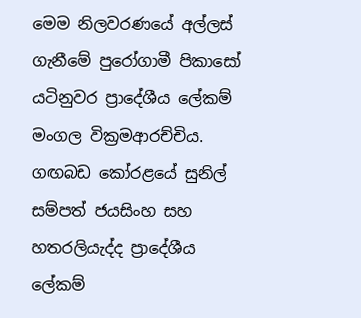මෙම නිලවරණයේ අල්ලස් ගැනීමේ පුරෝගාමී පිකාසෝ යටිනුවර ප්‍රාදේශීය ලේකම් මංගල වික්‍රමආරච්චිය. ගඟබඩ කෝරළයේ සුනිල් සම්පත් ජයසිංහ සහ හතරලියැද්ද ප්‍රාදේශීය ලේකම්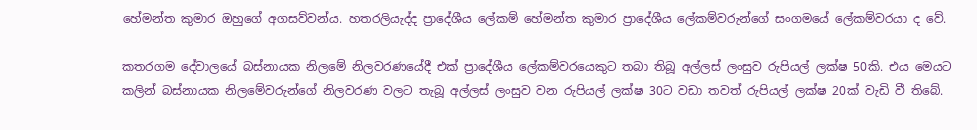හේමන්ත කුමාර ඔහුගේ අගසව්වන්ය. හතරලියැද්ද ප්‍රාදේශීය ලේකම් හේමන්ත කුමාර ප්‍රාදේශීය ලේකම්වරුන්ගේ සංගමයේ ලේකම්වරයා ද වේ.

කතරගම දේවාලයේ බස්නායක නිලමේ නිලවරණයේදී එක් ප්‍රාදේශීය ලේකම්වරයෙකුට තබා තිබූ අල්ලස් ලංසුව රුපියල් ලක්ෂ 50කි. එය මෙයට කලින් බස්නායක නිලමේවරුන්ගේ නිලවරණ වලට තැබූ අල්ලස් ලංසුව වන රුපියල් ලක්ෂ 30ට වඩා තවත් රුපියල් ලක්ෂ 20ක් වැඩි වී තිබේ.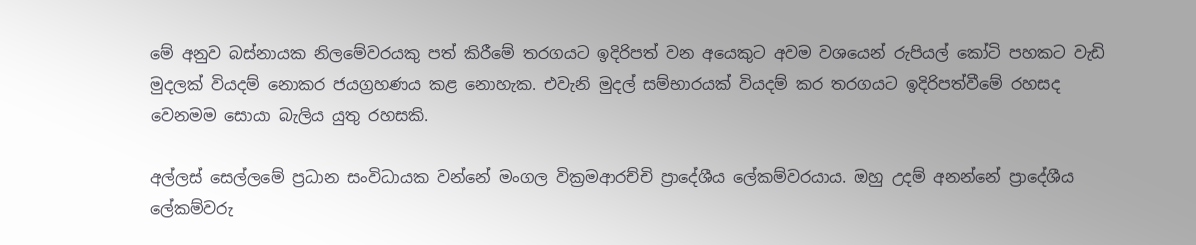මේ අනුව බස්නායක නිලමේවරයකු පත් කිරීමේ තරගයට ඉදිරිපත් වන අයෙකුට අවම වශයෙන් රුපියල් කෝටි පහකට වැඩි මුදලක් වියදම් නොකර ජයග්‍රහණය කළ නොහැක. එවැනි මුදල් සම්භාරයක් වියදම් කර තරගයට ඉදිරිපත්වීමේ රහසද වෙනමම සොයා බැලිය යුතු රහසකි.

අල්ලස් සෙල්ලමේ ප්‍රධාන සංවිධායක වන්නේ මංගල වික්‍රමආරච්චි ප්‍රාදේශීය ලේකම්වරයාය. ඔහු උදම් අනන්නේ ප්‍රාදේශීය ලේකම්වරු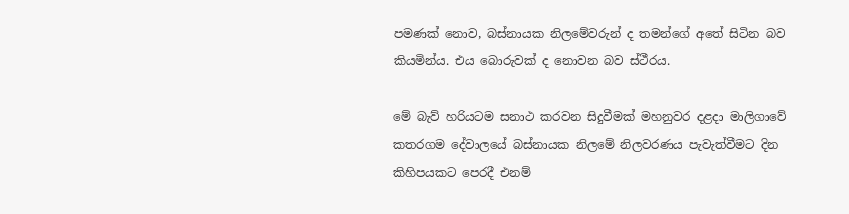පමණක් නොව, බස්නායක නිලමේවරුන් ද තමන්ගේ අතේ සිටින බව කියමින්ය. එය බොරුවක් ද නොවන බව ස්ථීරය.

මේ බැව් හරියටම සනාථ කරවන සිදුවීමක් මහනුවර දළදා මාලිගාවේ කතරගම දේවාලයේ බස්නායක නිලමේ නිලවරණය පැවැත්වීමට දින කිහිපයකට පෙරදී එනම්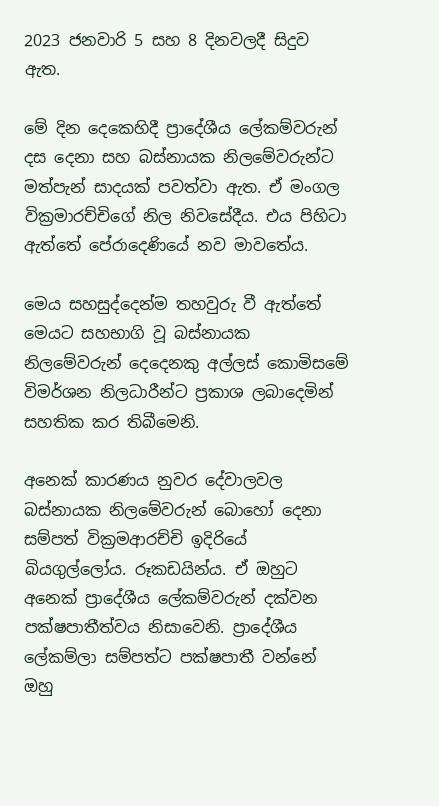2023 ජනවාරි 5 සහ 8 දිනවලදී සිදුව ඇත.

මේ දින දෙකෙහිදී ප්‍රාදේශීය ලේකම්වරුන් දස දෙනා සහ බස්නායක නිලමේවරුන්ට මත්පැන් සාදයක් පවත්වා ඇත. ඒ මංගල වික්‍රමාරච්චිගේ නිල නිවසේදීය. එය පිහිටා ඇත්තේ පේරාදෙණියේ නව මාවතේය.

මෙය සහසුද්දෙන්ම තහවුරු වී ඇත්තේ මෙයට සහභාගි වූ බස්නායක නිලමේවරුන් දෙදෙනකු අල්ලස් කොමිසමේ විමර්ශන නිලධාරීන්ට ප්‍රකාශ ලබාදෙමින් සහතික කර තිබීමෙනි.

අනෙක් කාරණය නුවර දේවාලවල බස්නායක නිලමේවරුන් බොහෝ දෙනා සම්පත් වික්‍රමආරච්චි ඉදිරියේ බියගුල්ලෝය. රූකඩයින්ය. ඒ ඔහුට අනෙක් ප්‍රාදේශීය ලේකම්වරුන් දක්වන පක්ෂපාතීත්වය නිසාවෙනි. ප්‍රාදේශීය ලේකම්ලා සම්පත්ට පක්ෂපාතී වන්නේ ඔහු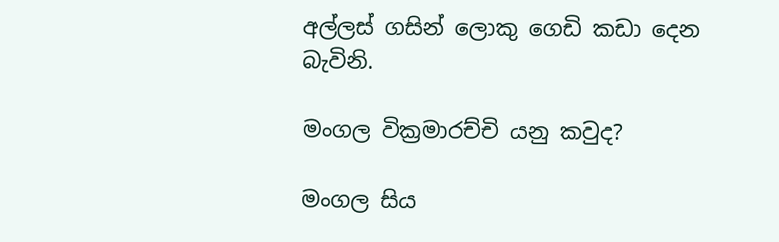අල්ලස් ගසින් ලොකු ගෙඩි කඩා දෙන බැවිනි.

මංගල වික්‍රමාරච්චි යනු කවුද?

මංගල සිය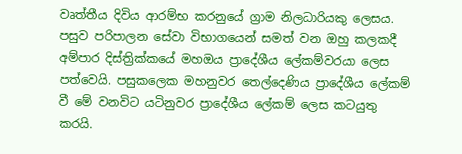වෘත්තීය දිවිය ආරම්භ කරනුයේ ග්‍රාම නිලධාරියකු ලෙසය. පසුව පරිපාලන සේවා විභාගයෙන් සමත් වන ඔහු කලකදී අම්පාර දිස්ත්‍රික්කයේ මහඔය ප්‍රාදේශීය ලේකම්වරයා ලෙස පත්වෙයි. පසුකලෙක මහනුවර තෙල්දෙණිය ප්‍රාදේශීය ලේකම් වී මේ වනවිට යටිනුවර ප්‍රාදේශීය ලේකම් ලෙස කටයුතු කරයි.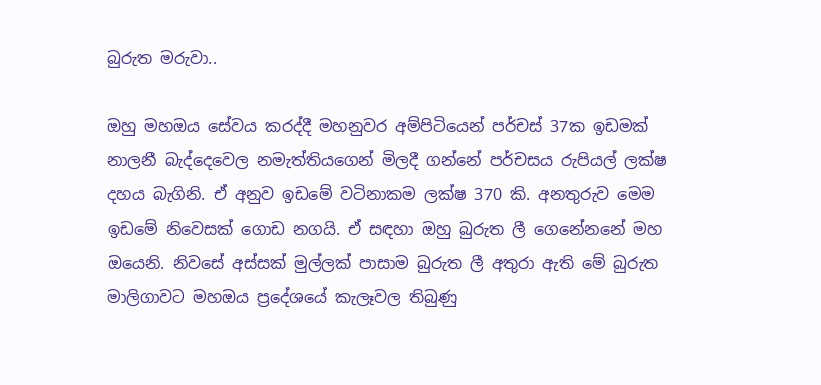බුරුත මරුවා..

ඔහු මහඔය සේවය කරද්දී මහනුවර අම්පිටියෙන් පර්චස් 37ක ඉඩමක් නාලනී බැද්දෙවෙල නමැත්තියගෙන් මිලදී ගන්නේ පර්චසය රුපියල් ලක්ෂ දහය බැගිනි. ඒ අනුව ඉඩමේ වටිනාකම ලක්ෂ 370 කි. අනතුරුව මෙම ඉඩමේ නිවෙසක් ගොඩ නගයි. ඒ සඳහා ඔහු බුරුත ලී ගෙනේනනේ මහ ඔයෙනි. නිවසේ අස්සක් මුල්ලක් පාසාම බුරුත ලී අතුරා ඇති මේ බුරුත මාලිගාවට මහඔය ප්‍රදේශයේ කැලෑවල තිබුණු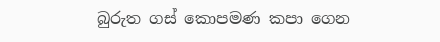බුරුත ගස් කොපමණ කපා ගෙන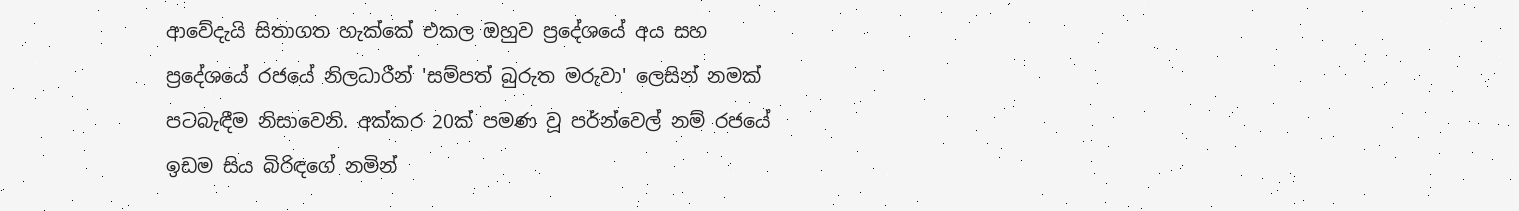ආවේදැයි සිතාගත හැක්කේ එකල ඔහුව ප්‍රදේශයේ අය සහ ප්‍රදේශයේ රජයේ නිලධාරීන් 'සම්පත් බුරුත මරුවා' ලෙසින් නමක් පටබැඳීම නිසාවෙනි. අක්කර 20ක් පමණ වූ පර්න්වෙල් නම් රජයේ ඉඩම සිය බිරිඳගේ නමින්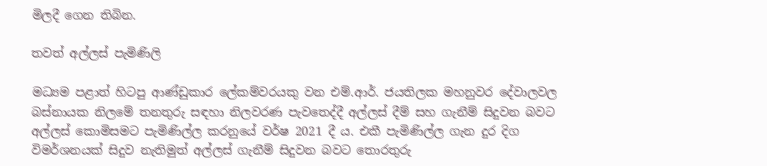මිලදී ගෙන තිබින.

තවත් අල්ලස් පැමිණිලි

මධ්‍යම පළාත් හිටපු ආණ්ඩුකාර ලේකම්වරයකු වන එම්.ආර්. ජයතිලක මහනුවර දේවාලවල බස්නායක නිලමේ තනතුරු සඳහා නිලවරණ පැවතෙද්දී අල්ලස් දීම් සහ ගැනීම් සිදුවන බවට අල්ලස් කොමිසමට පැමිණිල්ල කරනුයේ වර්ෂ 2021 දී ය. එකී පැමිණිල්ල ගැන දුර දිග විමර්ශනයක් සිදුව නැතිමුත් අල්ලස් ගැනීම් සිදුවන බවට තොරතුරු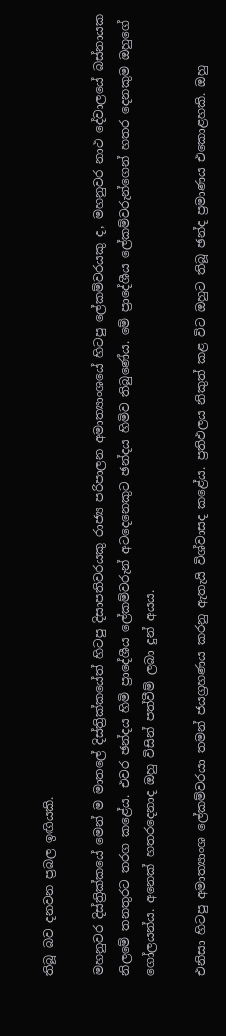තිබූ බව දනවන ප්‍රබල ඉඟියකි.

මහනුවර දිස්ත්‍රික්කයේ මෙන් ම මාතලේ දිස්ත්‍රික්කයේත් හිටපු දිසාපතිවරයකු රාජ්‍ය පරිපාලන අමාත්‍යාංශයේ හිටපු ලේකම්වරයකු ද, මහනුවර නාථ දේවාලයේ බස්නායක නිලමේ තනතුරට තරග කළේය. එවර ඡන්දය හිමි ප්‍රාදේශීය ලේකම්වරුන් අටදෙනෙකුට ඡන්දය හිමිව තිබුණේය. මේ ප්‍රාදේශීය ලේකම්වරුන්ගෙන් හතර දෙනකුම ඔහුගේ ගෝලයන්ය. අනෙක් හතරදෙනාද ඔහු විසින් පත්වීම් ලබා දුන් අයය.

එනිසා හිටපු අමාත්‍යාංශ ලේකම්වරයා තමන් ජයග්‍රහණය කරනු ඇතැයි විශ්වාසද කළේය. ප්‍රතිඵලය නිකුත් කළ විට ඔහුට තිබූ ඡන්ද ප්‍රමාණය එකොළහකි. ඔහු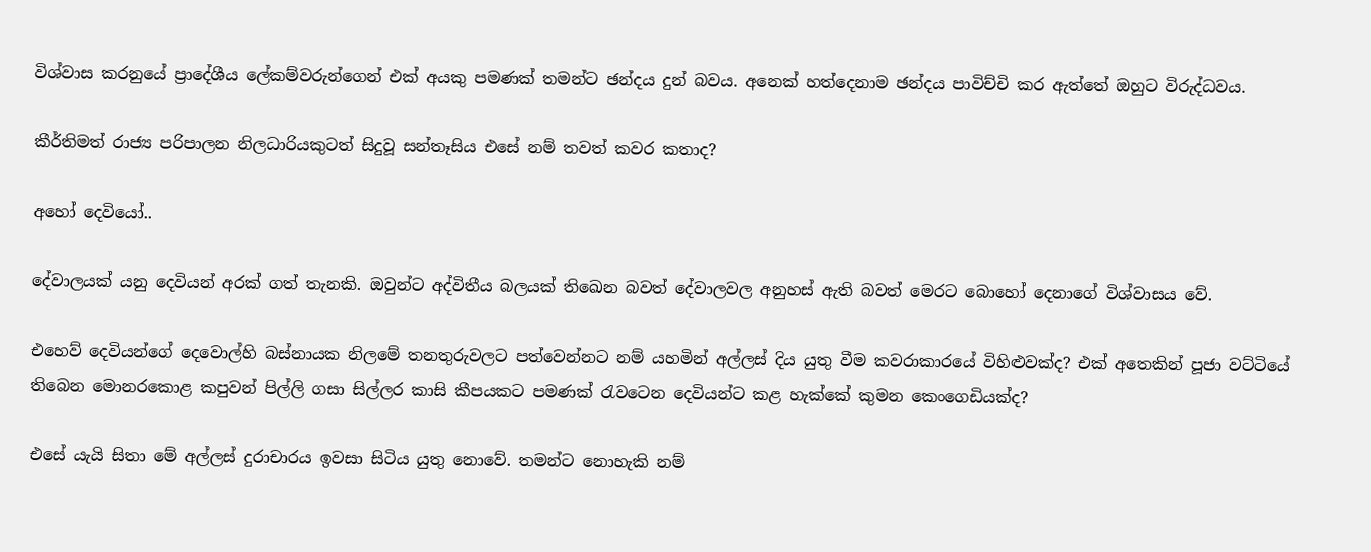විශ්වාස කරනුයේ ප්‍රාදේශීය ලේකම්වරුන්ගෙන් එක් අයකු පමණක් තමන්ට ඡන්දය දුන් බවය. අනෙක් හත්දෙනාම ඡන්දය පාවිච්චි කර ඇත්තේ ඔහුට විරුද්ධවය.

කීර්තිමත් රාජ්‍ය පරිපාලන නිලධාරියකුටත් සිදුවූ සන්තෑසිය එසේ නම් තවත් කවර කතාද?

අහෝ දෙවියෝ..

දේවාලයක් යනු දෙවියන් අරක් ගත් තැනකි. ඔවුන්ට අද්විතීය බලයක් තිඛෙන බවත් දේවාලවල අනුහස් ඇති බවත් මෙරට බොහෝ දෙනාගේ විශ්වාසය වේ.

එහෙව් දෙවියන්ගේ දෙවොල්හි බස්නායක නිලමේ තනතුරුවලට පත්වෙන්නට නම් යහමින් අල්ලස් දිය යුතු වීම කවරාකාරයේ විහිළුවක්ද? එක් අතෙකින් පූජා වට්ටියේ තිබෙන මොනරකොළ කපුවන් පිල්ලි ගසා සිල්ලර කාසි කීපයකට පමණක් රැවටෙන දෙවියන්ට කළ හැක්කේ කුමන කෙංගෙඩියක්ද?

එසේ යැයි සිතා මේ අල්ලස් දුරාචාරය ඉවසා සිටිය යුතු නොවේ. තමන්ට නොහැකි නම්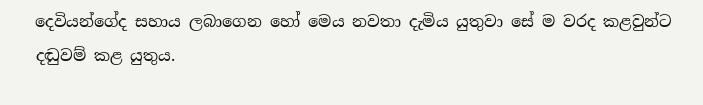දෙවියන්ගේද සහාය ලබාගෙන හෝ මෙය නවතා දැමිය යුතුවා සේ ම වරද කළවුන්ට දඬුවම් කළ යුතුය.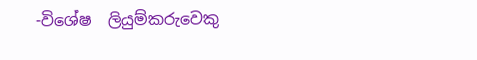-විශේෂ  ලියුම්කරුවෙකු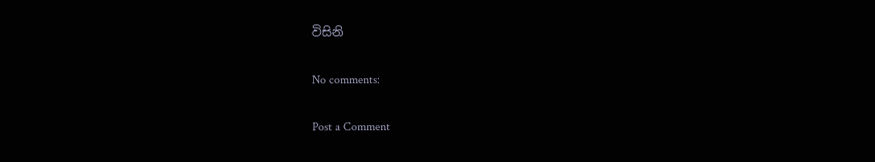විසිනි

No comments:

Post a Comment